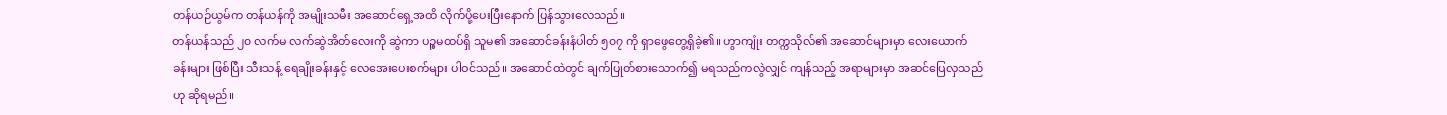တန်ယဉ်ယွမ်က တန်ယန်ကို အမျိုးသမီး အဆောင်ရှေ့အထိ လိုက်ပို့ပေးပြီးနောက် ပြန်သွားလေသည်။
တန်ယန်သည် ၂၀ လက်မ လက်ဆွဲအိတ်လေးကို ဆွဲကာ ပဉ္စမထပ်ရှိ သူမ၏ အဆောင်ခန်းနံပါတ် ၅၀၇ ကို ရှာဖွေတွေ့ရှိခဲ့၏။ ဟွာကျုံး တက္ကသိုလ်၏ အဆောင်များမှာ လေးယောက်ခန်းများ ဖြစ်ပြီး သီးသန့် ရေချိုးခန်းနှင့် လေအေးပေးစက်များ ပါဝင်သည်။ အဆောင်ထဲတွင် ချက်ပြုတ်စားသောက်၍ မရသည်ကလွဲလျှင် ကျန်သည့် အရာများမှာ အဆင်ပြေလှသည်ဟု ဆိုရမည်။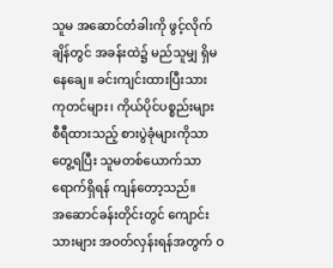သူမ အဆောင်တံခါးကို ဖွင့်လိုက်ချိန်တွင် အခန်းထဲ၌ မည်သူမျှ ရှိမနေချေ။ ခင်းကျင်းထားပြီးသား ကုတင်များ၊ ကိုယ်ပိုင်ပစ္စည်းများ စီရီထားသည့် စားပွဲခုံများကိုသာ တွေ့ရပြီး သူမတစ်ယောက်သာ ရောက်ရှိရန် ကျန်တော့သည်။
အဆောင်ခန်းတိုင်းတွင် ကျောင်းသားများ အဝတ်လှန်းရန်အတွက် ဝ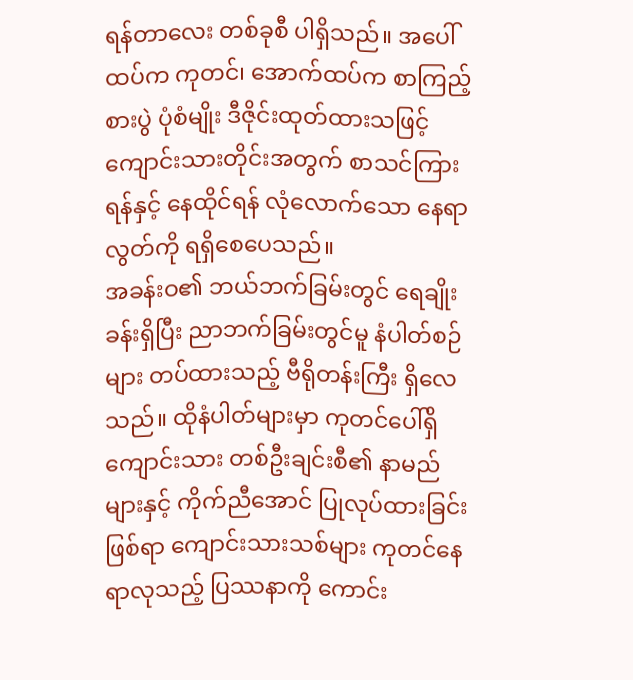ရန်တာလေး တစ်ခုစီ ပါရှိသည်။ အပေါ်ထပ်က ကုတင်၊ အောက်ထပ်က စာကြည့်စားပွဲ ပုံစံမျိုး ဒီဇိုင်းထုတ်ထားသဖြင့် ကျောင်းသားတိုင်းအတွက် စာသင်ကြားရန်နှင့် နေထိုင်ရန် လုံလောက်သော နေရာလွတ်ကို ရရှိစေပေသည်။
အခန်းဝ၏ ဘယ်ဘက်ခြမ်းတွင် ရေချိုးခန်းရှိပြီး ညာဘက်ခြမ်းတွင်မူ နံပါတ်စဉ်များ တပ်ထားသည့် ဗီရိုတန်းကြီး ရှိလေသည်။ ထိုနံပါတ်များမှာ ကုတင်ပေါ်ရှိ ကျောင်းသား တစ်ဦးချင်းစီ၏ နာမည်များနှင့် ကိုက်ညီအောင် ပြုလုပ်ထားခြင်း ဖြစ်ရာ ကျောင်းသားသစ်များ ကုတင်နေရာလုသည့် ပြဿနာကို ကောင်း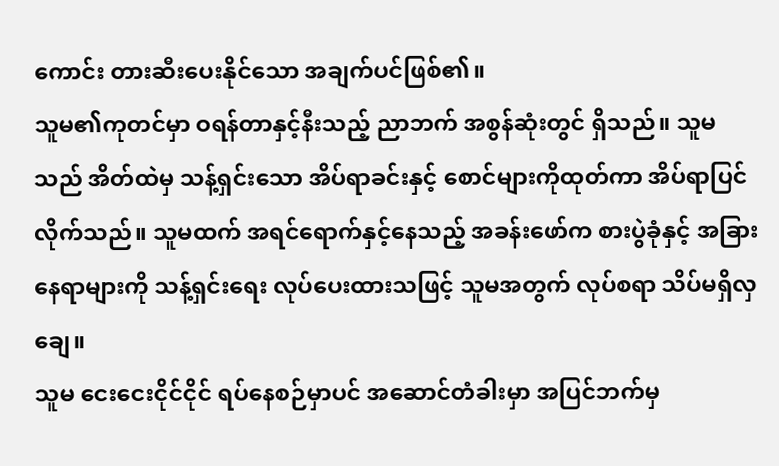ကောင်း တားဆီးပေးနိုင်သော အချက်ပင်ဖြစ်၏။
သူမ၏ကုတင်မှာ ဝရန်တာနှင့်နီးသည့် ညာဘက် အစွန်ဆုံးတွင် ရှိသည်။ သူမသည် အိတ်ထဲမှ သန့်ရှင်းသော အိပ်ရာခင်းနှင့် စောင်များကိုထုတ်ကာ အိပ်ရာပြင်လိုက်သည်။ သူမထက် အရင်ရောက်နှင့်နေသည့် အခန်းဖော်က စားပွဲခုံနှင့် အခြားနေရာများကို သန့်ရှင်းရေး လုပ်ပေးထားသဖြင့် သူမအတွက် လုပ်စရာ သိပ်မရှိလှချေ။
သူမ ငေးငေးငိုင်ငိုင် ရပ်နေစဉ်မှာပင် အဆောင်တံခါးမှာ အပြင်ဘက်မှ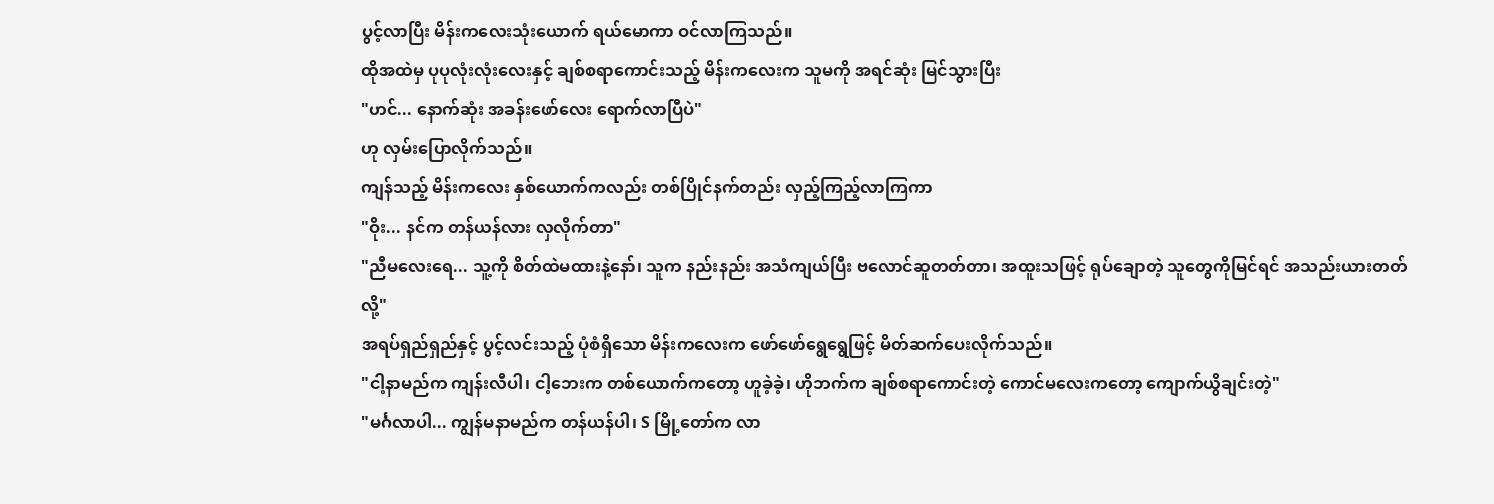ပွင့်လာပြီး မိန်းကလေးသုံးယောက် ရယ်မောကာ ဝင်လာကြသည်။
ထိုအထဲမှ ပုပုလုံးလုံးလေးနှင့် ချစ်စရာကောင်းသည့် မိန်းကလေးက သူမကို အရင်ဆုံး မြင်သွားပြီး
"ဟင်... နောက်ဆုံး အခန်းဖော်လေး ရောက်လာပြီပဲ"
ဟု လှမ်းပြောလိုက်သည်။
ကျန်သည့် မိန်းကလေး နှစ်ယောက်ကလည်း တစ်ပြိုင်နက်တည်း လှည့်ကြည့်လာကြကာ
"ဝိုး... နင်က တန်ယန်လား လှလိုက်တာ"
"ညီမလေးရေ... သူ့ကို စိတ်ထဲမထားနဲ့နော်၊ သူက နည်းနည်း အသံကျယ်ပြီး ဗလောင်ဆူတတ်တာ၊ အထူးသဖြင့် ရုပ်ချောတဲ့ သူတွေကိုမြင်ရင် အသည်းယားတတ်လို့"
အရပ်ရှည်ရှည်နှင့် ပွင့်လင်းသည့် ပုံစံရှိသော မိန်းကလေးက ဖော်ဖော်ရွေရွေဖြင့် မိတ်ဆက်ပေးလိုက်သည်။
"ငါ့နာမည်က ကျန်းလီပါ၊ ငါ့ဘေးက တစ်ယောက်ကတော့ ဟူခဲ့ခဲ့၊ ဟိုဘက်က ချစ်စရာကောင်းတဲ့ ကောင်မလေးကတော့ ကျောက်ယွိချင်းတဲ့"
"မင်္ဂလာပါ... ကျွန်မနာမည်က တန်ယန်ပါ၊ S မြို့တော်က လာ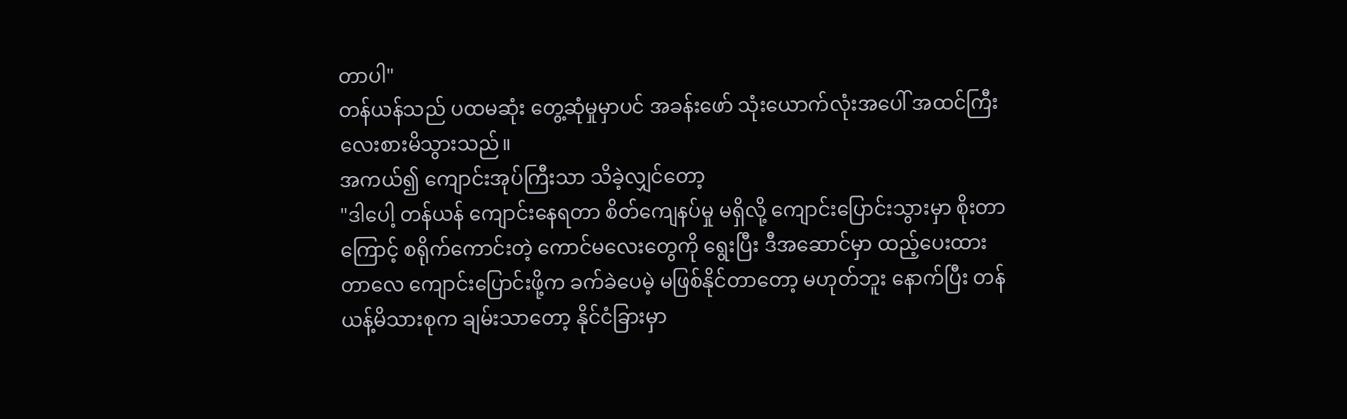တာပါ"
တန်ယန်သည် ပထမဆုံး တွေ့ဆုံမှုမှာပင် အခန်းဖော် သုံးယောက်လုံးအပေါ် အထင်ကြီး လေးစားမိသွားသည်။
အကယ်၍ ကျောင်းအုပ်ကြီးသာ သိခဲ့လျှင်တော့
"ဒါပေါ့ တန်ယန် ကျောင်းနေရတာ စိတ်ကျေနပ်မှု မရှိလို့ ကျောင်းပြောင်းသွားမှာ စိုးတာကြောင့် စရိုက်ကောင်းတဲ့ ကောင်မလေးတွေကို ရွေးပြီး ဒီအဆောင်မှာ ထည့်ပေးထားတာလေ ကျောင်းပြောင်းဖို့က ခက်ခဲပေမဲ့ မဖြစ်နိုင်တာတော့ မဟုတ်ဘူး နောက်ပြီး တန်ယန့်မိသားစုက ချမ်းသာတော့ နိုင်ငံခြားမှာ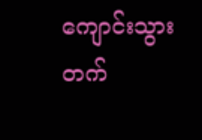ကျောင်းသွားတက်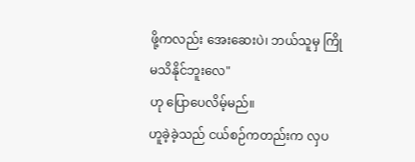ဖို့ကလည်း အေးဆေးပဲ၊ ဘယ်သူမှ ကြိုမသိနိုင်ဘူးလေ"
ဟု ပြောပေလိမ့်မည်။
ဟူခဲ့ခဲ့သည် ငယ်စဉ်ကတည်းက လှပ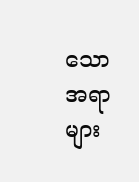သော အရာများ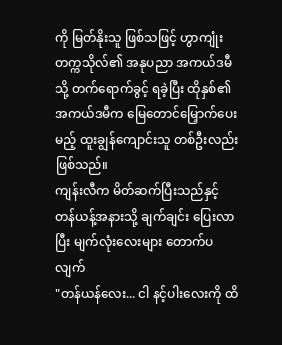ကို မြတ်နိုးသူ ဖြစ်သဖြင့် ဟွာကျုံးတက္ကသိုလ်၏ အနုပညာ အကယ်ဒမီသို့ တက်ရောက်ခွင့် ရခဲ့ပြီး ထိုနှစ်၏ အကယ်ဒမီက မြေတောင်မြှောက်ပေးမည့် ထူးချွန်ကျောင်းသူ တစ်ဦးလည်း ဖြစ်သည်။
ကျန်းလီက မိတ်ဆက်ပြီးသည်နှင့် တန်ယန့်အနားသို့ ချက်ချင်း ပြေးလာပြီး မျက်လုံးလေးများ တောက်ပလျက်
"တန်ယန်လေး... ငါ နင့်ပါးလေးကို ထိ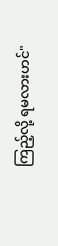ကြည့်လို့ ရမလားဟင်"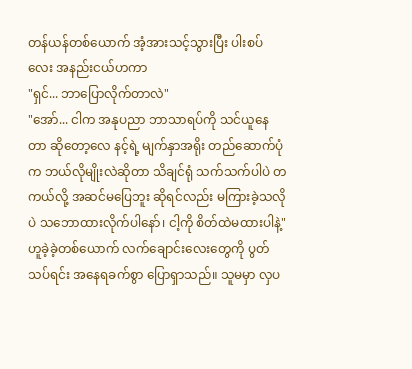တန်ယန်တစ်ယောက် အံ့အားသင့်သွားပြီး ပါးစပ်လေး အနည်းငယ်ဟကာ
"ရှင်... ဘာပြောလိုက်တာလဲ"
"အော်... ငါက အနုပညာ ဘာသာရပ်ကို သင်ယူနေတာ ဆိုတော့လေ နင့်ရဲ့ မျက်နှာအရိုး တည်ဆောက်ပုံက ဘယ်လိုမျိုးလဲဆိုတာ သိချင်ရုံ သက်သက်ပါပဲ တကယ်လို့ အဆင်မပြေဘူး ဆိုရင်လည်း မကြားခဲ့သလိုပဲ သဘောထားလိုက်ပါနော်၊ ငါ့ကို စိတ်ထဲမထားပါနဲ့"
ဟူခဲ့ခဲ့တစ်ယောက် လက်ချောင်းလေးတွေကို ပွတ်သပ်ရင်း အနေရခက်စွာ ပြောရှာသည်။ သူမမှာ လှပ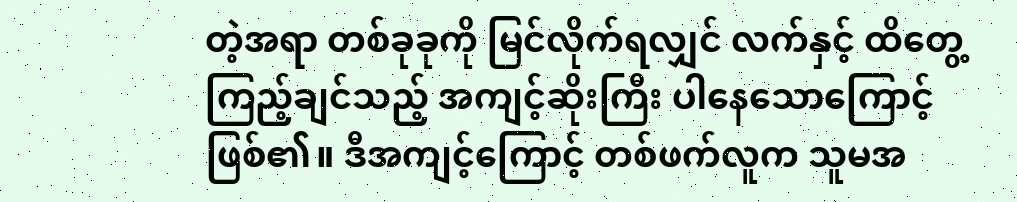တဲ့အရာ တစ်ခုခုကို မြင်လိုက်ရလျှင် လက်နှင့် ထိတွေ့ကြည့်ချင်သည့် အကျင့်ဆိုးကြီး ပါနေသောကြောင့် ဖြစ်၏။ ဒီအကျင့်ကြောင့် တစ်ဖက်လူက သူမအ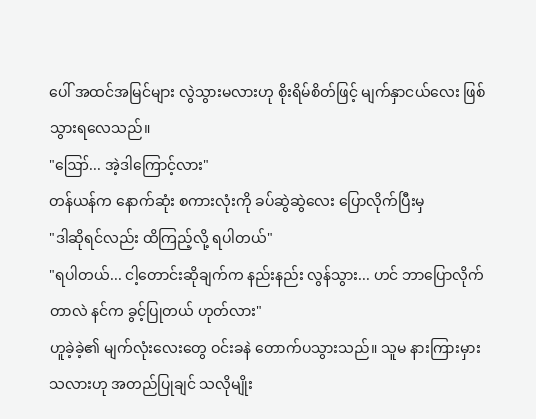ပေါ် အထင်အမြင်များ လွဲသွားမလားဟု စိုးရိမ်စိတ်ဖြင့် မျက်နှာငယ်လေး ဖြစ်သွားရလေသည်။
"ဪ... အဲ့ဒါကြောင့်လား"
တန်ယန်က နောက်ဆုံး စကားလုံးကို ခပ်ဆွဲဆွဲလေး ပြောလိုက်ပြီးမှ
"ဒါဆိုရင်လည်း ထိကြည့်လို့ ရပါတယ်"
"ရပါတယ်... ငါ့တောင်းဆိုချက်က နည်းနည်း လွန်သွား... ဟင် ဘာပြောလိုက်တာလဲ နင်က ခွင့်ပြုတယ် ဟုတ်လား"
ဟူခဲ့ခဲ့၏ မျက်လုံးလေးတွေ ဝင်းခနဲ တောက်ပသွားသည်။ သူမ နားကြားမှားသလားဟု အတည်ပြုချင် သလိုမျိုး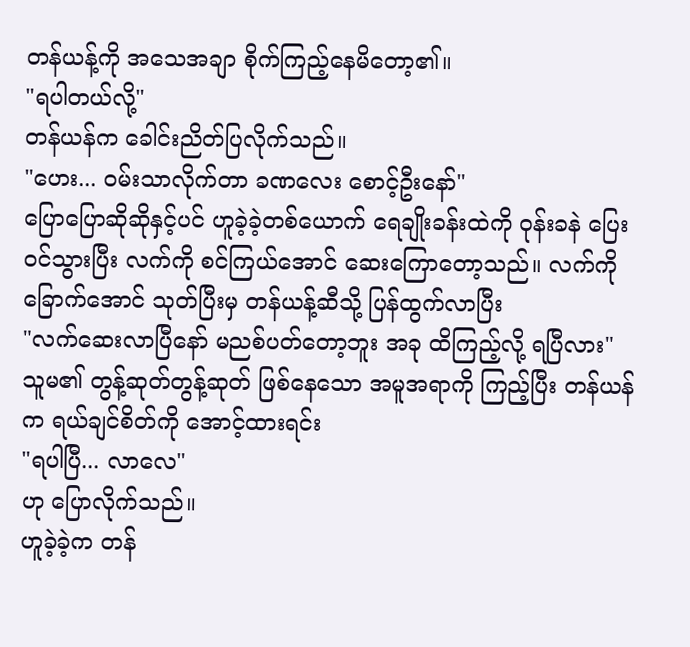တန်ယန့်ကို အသေအချာ စိုက်ကြည့်နေမိတော့၏။
"ရပါတယ်လို့"
တန်ယန်က ခေါင်းညိတ်ပြလိုက်သည်။
"ဟေး... ဝမ်းသာလိုက်တာ ခဏလေး စောင့်ဦးနော်"
ပြောပြောဆိုဆိုနှင့်ပင် ဟူခဲ့ခဲ့တစ်ယောက် ရေချိုးခန်းထဲကို ဝုန်းခနဲ ပြေးဝင်သွားပြီး လက်ကို စင်ကြယ်အောင် ဆေးကြောတော့သည်။ လက်ကိုခြောက်အောင် သုတ်ပြီးမှ တန်ယန့်ဆီသို့ ပြန်ထွက်လာပြီး
"လက်ဆေးလာပြီနော် မညစ်ပတ်တော့ဘူး အခု ထိကြည့်လို့ ရပြီလား"
သူမ၏ တွန့်ဆုတ်တွန့်ဆုတ် ဖြစ်နေသော အမူအရာကို ကြည့်ပြီး တန်ယန်က ရယ်ချင်စိတ်ကို အောင့်ထားရင်း
"ရပါပြီ... လာလေ"
ဟု ပြောလိုက်သည်။
ဟူခဲ့ခဲ့က တန်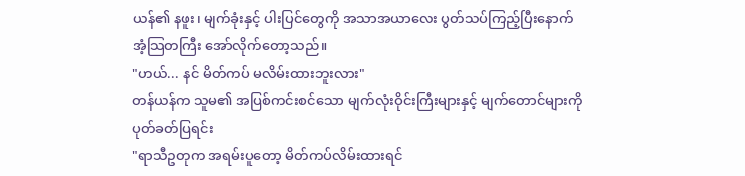ယန်၏ နဖူး၊ မျက်ခုံးနှင့် ပါးပြင်တွေကို အသာအယာလေး ပွတ်သပ်ကြည့်ပြီးနောက် အံ့သြတကြီး အော်လိုက်တော့သည်။
"ဟယ်... နင် မိတ်ကပ် မလိမ်းထားဘူးလား"
တန်ယန်က သူမ၏ အပြစ်ကင်းစင်သော မျက်လုံးဝိုင်းကြီးများနှင့် မျက်တောင်များကို ပုတ်ခတ်ပြရင်း
"ရာသီဥတုက အရမ်းပူတော့ မိတ်ကပ်လိမ်းထားရင်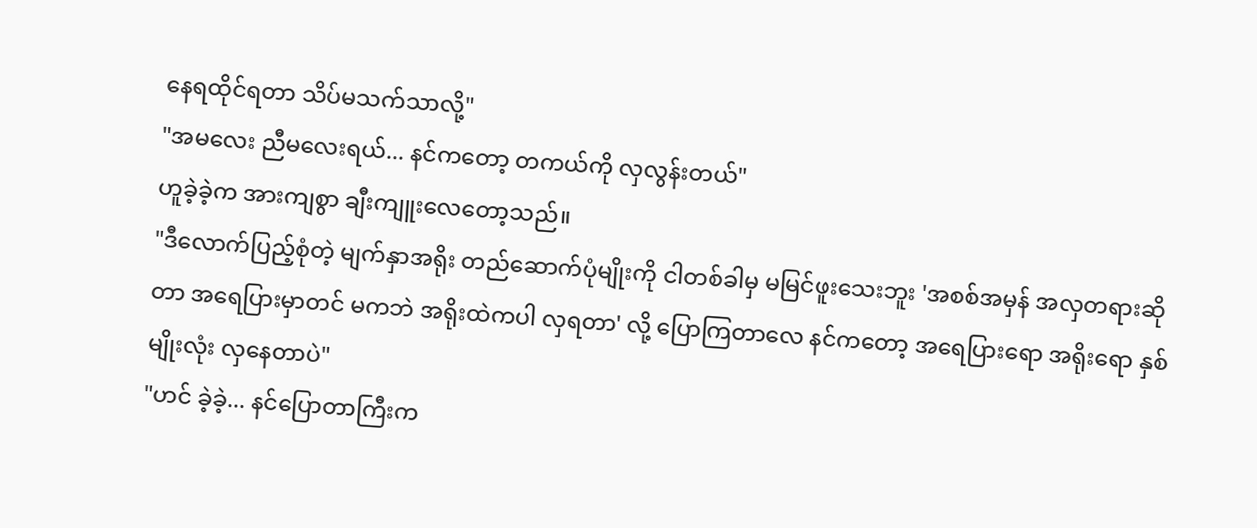နေရထိုင်ရတာ သိပ်မသက်သာလို့"
"အမလေး ညီမလေးရယ်... နင်ကတော့ တကယ်ကို လှလွန်းတယ်"
ဟူခဲ့ခဲ့က အားကျစွာ ချီးကျူးလေတော့သည်။
"ဒီလောက်ပြည့်စုံတဲ့ မျက်နှာအရိုး တည်ဆောက်ပုံမျိုးကို ငါတစ်ခါမှ မမြင်ဖူးသေးဘူး 'အစစ်အမှန် အလှတရားဆိုတာ အရေပြားမှာတင် မကဘဲ အရိုးထဲကပါ လှရတာ' လို့ ပြောကြတာလေ နင်ကတော့ အရေပြားရော အရိုးရော နှစ်မျိုးလုံး လှနေတာပဲ"
"ဟင် ခဲ့ခဲ့... နင်ပြောတာကြီးက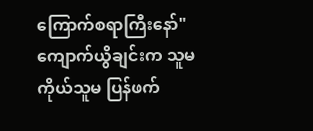ကြောက်စရာကြီးနော်"
ကျောက်ယွိချင်းက သူမကိုယ်သူမ ပြန်ဖက်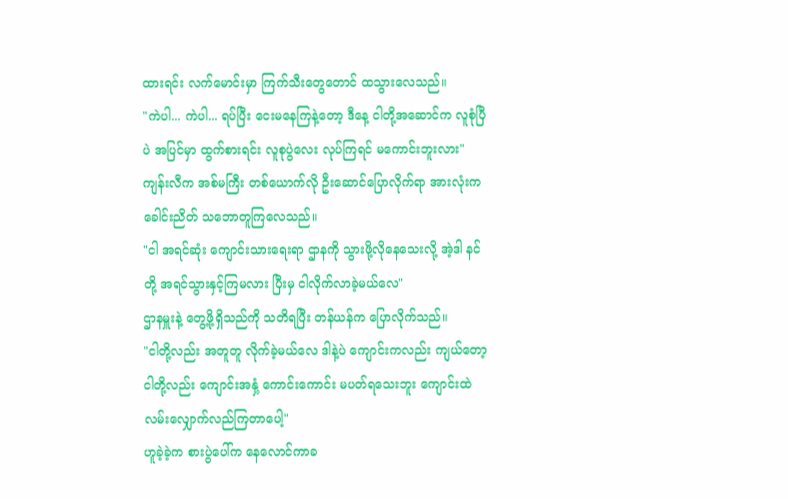ထားရင်း လက်မောင်းမှာ ကြက်သီးတွေတောင် ထသွားလေသည်။
"ကဲပါ... ကဲပါ... ရပ်ပြီး ငေးမနေကြနဲ့တော့ ဒီနေ့ ငါတို့အဆောင်က လူစုံပြီပဲ အပြင်မှာ ထွက်စားရင်း လူစုပွဲလေး လုပ်ကြရင် မကောင်းဘူးလား"
ကျန်းလီက အစ်မကြီး တစ်ယောက်လို ဦးဆောင်ပြောလိုက်ရာ အားလုံးက ခေါင်းညိတ် သဘောတူကြလေသည်။
"ငါ အရင်ဆုံး ကျောင်းသားရေးရာ ဌာနကို သွားဖို့လိုနေသေးလို့ အဲ့ဒါ နင်တို့ အရင်သွားနှင့်ကြမလား ပြီးမှ ငါလိုက်လာခဲ့မယ်လေ"
ဌာနမှူးနဲ့ တွေ့ဖို့ရှိသည်ကို သတိရပြီး တန်ယန်က ပြောလိုက်သည်။
"ငါတို့လည်း အတူတူ လိုက်ခဲ့မယ်လေ ဒါနဲ့ပဲ ကျောင်းကလည်း ကျယ်တော့ ငါတို့လည်း ကျောင်းအနှံ့ ကောင်းကောင်း မပတ်ရသေးဘူး ကျောင်းထဲ လမ်းလျှောက်လည်ကြတာပေါ့"
ဟူခဲ့ခဲ့က စားပွဲပေါ်က နေလောင်ကာခ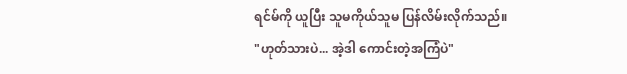ရင်မ်ကို ယူပြီး သူမကိုယ်သူမ ပြန်လိမ်းလိုက်သည်။
"ဟုတ်သားပဲ... အဲ့ဒါ ကောင်းတဲ့အကြံပဲ"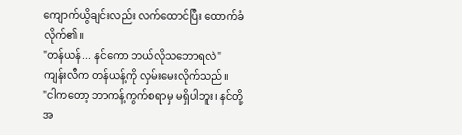ကျောက်ယွိချင်းလည်း လက်ထောင်ပြီး ထောက်ခံလိုက်၏။
"တန်ယန်... နင်ကော ဘယ်လိုသဘောရလဲ"
ကျန်းလီက တန်ယန့်ကို လှမ်းမေးလိုက်သည်။
"ငါကတော့ ဘာကန့်ကွက်စရာမှ မရှိပါဘူး၊ နင်တို့အ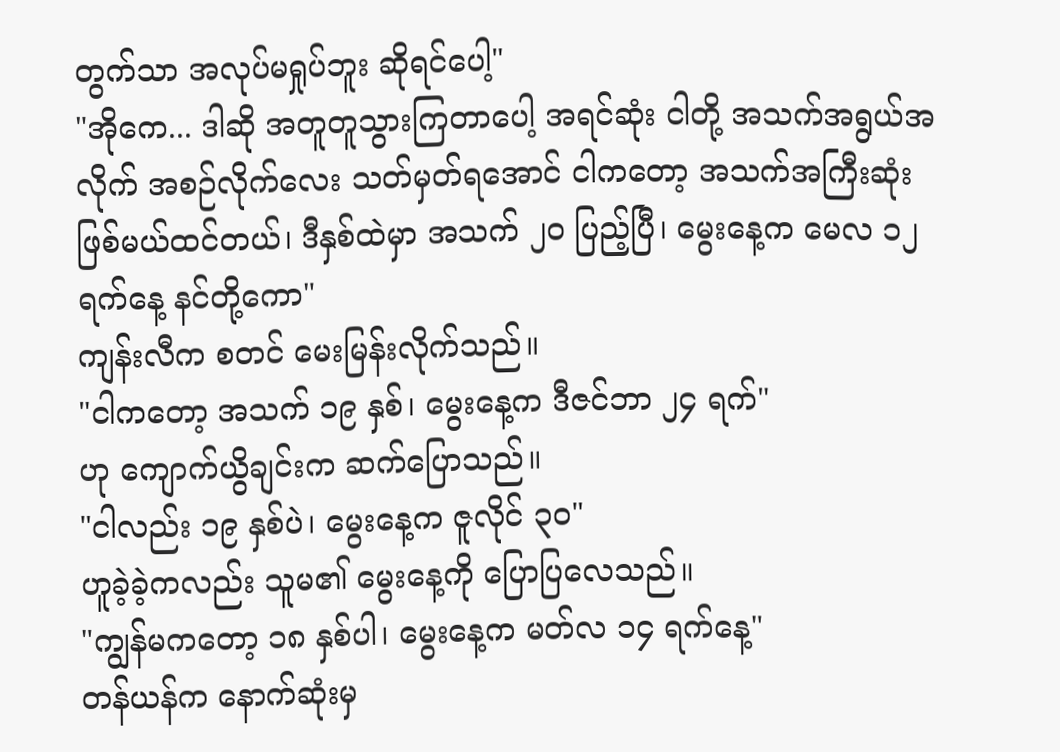တွက်သာ အလုပ်မရှုပ်ဘူး ဆိုရင်ပေါ့"
"အိုကေ... ဒါဆို အတူတူသွားကြတာပေါ့ အရင်ဆုံး ငါတို့ အသက်အရွယ်အလိုက် အစဉ်လိုက်လေး သတ်မှတ်ရအောင် ငါကတော့ အသက်အကြီးဆုံး ဖြစ်မယ်ထင်တယ်၊ ဒီနှစ်ထဲမှာ အသက် ၂၀ ပြည့်ပြီ၊ မွေးနေ့က မေလ ၁၂ ရက်နေ့ နင်တို့ကော"
ကျန်းလီက စတင် မေးမြန်းလိုက်သည်။
"ငါကတော့ အသက် ၁၉ နှစ်၊ မွေးနေ့က ဒီဇင်ဘာ ၂၄ ရက်"
ဟု ကျောက်ယွိချင်းက ဆက်ပြောသည်။
"ငါလည်း ၁၉ နှစ်ပဲ၊ မွေးနေ့က ဇူလိုင် ၃၀"
ဟူခဲ့ခဲ့ကလည်း သူမ၏ မွေးနေ့ကို ပြောပြလေသည်။
"ကျွန်မကတော့ ၁၈ နှစ်ပါ၊ မွေးနေ့က မတ်လ ၁၄ ရက်နေ့"
တန်ယန်က နောက်ဆုံးမှ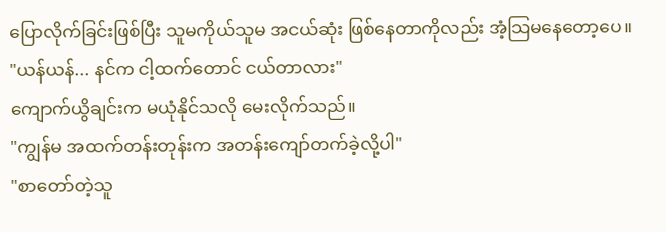ပြောလိုက်ခြင်းဖြစ်ပြီး သူမကိုယ်သူမ အငယ်ဆုံး ဖြစ်နေတာကိုလည်း အံ့သြမနေတော့ပေ။
"ယန်ယန်... နင်က ငါ့ထက်တောင် ငယ်တာလား"
ကျောက်ယွိချင်းက မယုံနိုင်သလို မေးလိုက်သည်။
"ကျွန်မ အထက်တန်းတုန်းက အတန်းကျော်တက်ခဲ့လို့ပါ"
"စာတော်တဲ့သူ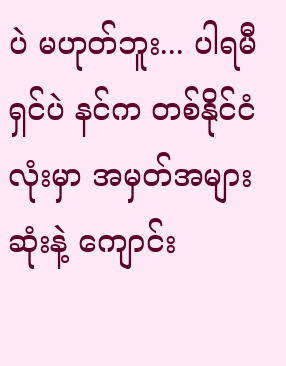ပဲ မဟုတ်ဘူး... ပါရမီရှင်ပဲ နင်က တစ်နိုင်ငံလုံးမှာ အမှတ်အများဆုံးနဲ့ ကျောင်း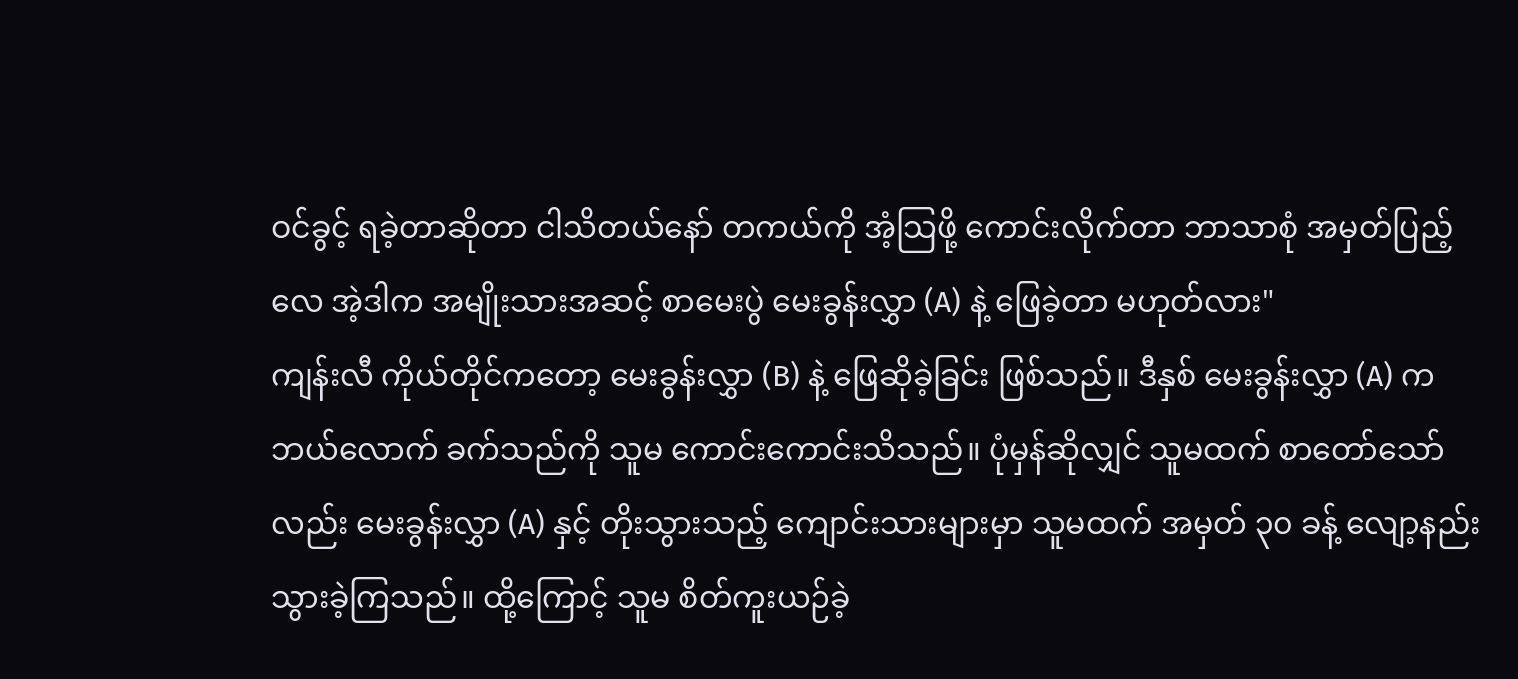ဝင်ခွင့် ရခဲ့တာဆိုတာ ငါသိတယ်နော် တကယ်ကို အံ့သြဖို့ ကောင်းလိုက်တာ ဘာသာစုံ အမှတ်ပြည့်လေ အဲ့ဒါက အမျိုးသားအဆင့် စာမေးပွဲ မေးခွန်းလွှာ (A) နဲ့ ဖြေခဲ့တာ မဟုတ်လား"
ကျန်းလီ ကိုယ်တိုင်ကတော့ မေးခွန်းလွှာ (B) နဲ့ ဖြေဆိုခဲ့ခြင်း ဖြစ်သည်။ ဒီနှစ် မေးခွန်းလွှာ (A) က ဘယ်လောက် ခက်သည်ကို သူမ ကောင်းကောင်းသိသည်။ ပုံမှန်ဆိုလျှင် သူမထက် စာတော်သော်လည်း မေးခွန်းလွှာ (A) နှင့် တိုးသွားသည့် ကျောင်းသားများမှာ သူမထက် အမှတ် ၃၀ ခန့် လျော့နည်းသွားခဲ့ကြသည်။ ထို့ကြောင့် သူမ စိတ်ကူးယဉ်ခဲ့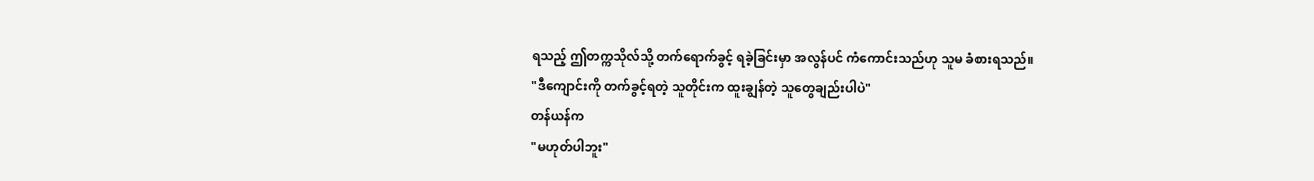ရသည့် ဤတက္ကသိုလ်သို့ တက်ရောက်ခွင့် ရခဲ့ခြင်းမှာ အလွန်ပင် ကံကောင်းသည်ဟု သူမ ခံစားရသည်။
"ဒီကျောင်းကို တက်ခွင့်ရတဲ့ သူတိုင်းက ထူးချွန်တဲ့ သူတွေချည်းပါပဲ"
တန်ယန်က
"မဟုတ်ပါဘူး"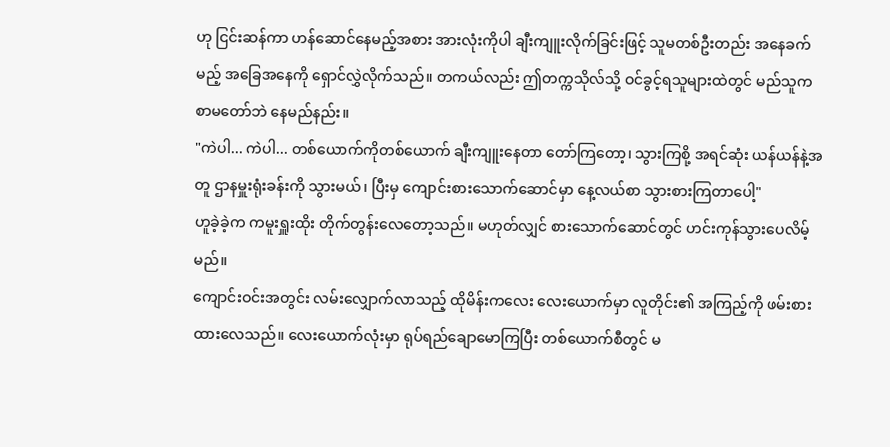ဟု ငြင်းဆန်ကာ ဟန်ဆောင်နေမည့်အစား အားလုံးကိုပါ ချီးကျူးလိုက်ခြင်းဖြင့် သူမတစ်ဦးတည်း အနေခက်မည့် အခြေအနေကို ရှောင်လွှဲလိုက်သည်။ တကယ်လည်း ဤတက္ကသိုလ်သို့ ဝင်ခွင့်ရသူများထဲတွင် မည်သူက စာမတော်ဘဲ နေမည်နည်း။
"ကဲပါ... ကဲပါ... တစ်ယောက်ကိုတစ်ယောက် ချီးကျူးနေတာ တော်ကြတော့၊ သွားကြစို့ အရင်ဆုံး ယန်ယန်နဲ့အတူ ဌာနမှူးရုံးခန်းကို သွားမယ်၊ ပြီးမှ ကျောင်းစားသောက်ဆောင်မှာ နေ့လယ်စာ သွားစားကြတာပေါ့"
ဟူခဲ့ခဲ့က ကမူးရှူးထိုး တိုက်တွန်းလေတော့သည်။ မဟုတ်လျှင် စားသောက်ဆောင်တွင် ဟင်းကုန်သွားပေလိမ့်မည်။
ကျောင်းဝင်းအတွင်း လမ်းလျှောက်လာသည့် ထိုမိန်းကလေး လေးယောက်မှာ လူတိုင်း၏ အကြည့်ကို ဖမ်းစားထားလေသည်။ လေးယောက်လုံးမှာ ရုပ်ရည်ချောမောကြပြီး တစ်ယောက်စီတွင် မ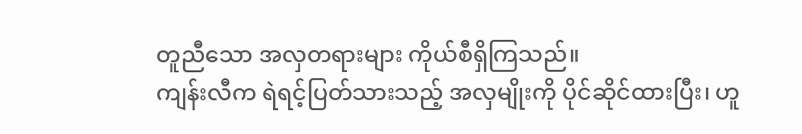တူညီသော အလှတရားများ ကိုယ်စီရှိကြသည်။
ကျန်းလီက ရဲရင့်ပြတ်သားသည့် အလှမျိုးကို ပိုင်ဆိုင်ထားပြီး၊ ဟူ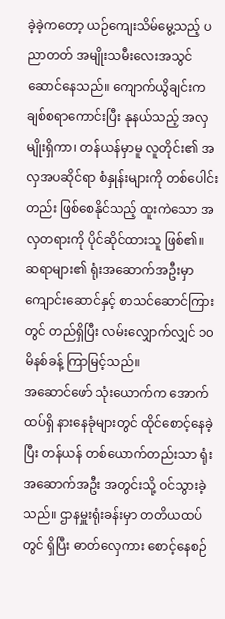ခဲ့ခဲ့ကတော့ ယဉ်ကျေးသိမ်မွေ့သည့် ပညာတတ် အမျိုးသမီးလေးအသွင် ဆောင်နေသည်။ ကျောက်ယွိချင်းက ချစ်စရာကောင်းပြီး နုနယ်သည့် အလှမျိုးရှိကာ၊ တန်ယန်မှာမူ လူတိုင်း၏ အလှအပဆိုင်ရာ စံနှုန်းများကို တစ်ပေါင်းတည်း ဖြစ်စေနိုင်သည့် ထူးကဲသော အလှတရားကို ပိုင်ဆိုင်ထားသူ ဖြစ်၏။
ဆရာများ၏ ရုံးအဆောက်အဦးမှာ ကျောင်းဆောင်နှင့် စာသင်ဆောင်ကြားတွင် တည်ရှိပြီး လမ်းလျှောက်လျှင် ၁၀ မိနစ်ခန့် ကြာမြင့်သည်။
အဆောင်ဖော် သုံးယောက်က အောက်ထပ်ရှိ နားနေခုံများတွင် ထိုင်စောင့်နေခဲ့ပြီး တန်ယန် တစ်ယောက်တည်းသာ ရုံးအဆောက်အဦး အတွင်းသို့ ဝင်သွားခဲ့သည်။ ဌာနမှူးရုံးခန်းမှာ တတိယထပ်တွင် ရှိပြီး ဓာတ်လှေကား စောင့်နေစဉ်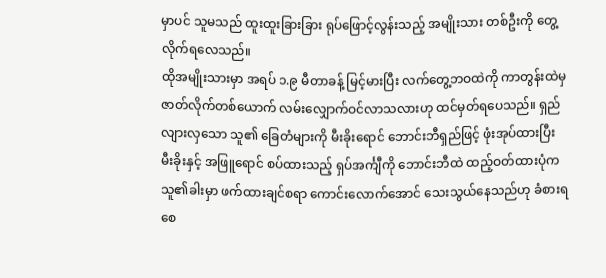မှာပင် သူမသည် ထူးထူးခြားခြား ရုပ်ဖြောင့်လွန်းသည့် အမျိုးသား တစ်ဦးကို တွေ့လိုက်ရလေသည်။
ထိုအမျိုးသားမှာ အရပ် ၁.၉ မီတာခန့် မြင့်မားပြီး လက်တွေ့ဘဝထဲကို ကာတွန်းထဲမှ ဇာတ်လိုက်တစ်ယောက် လမ်းလျှောက်ဝင်လာသလားဟု ထင်မှတ်ရပေသည်။ ရှည်လျားလှသော သူ၏ ခြေတံများကို မီးခိုးရောင် ဘောင်းဘီရှည်ဖြင့် ဖုံးအုပ်ထားပြီး မီးခိုးနှင့် အဖြူရောင် စပ်ထားသည့် ရှပ်အင်္ကျီကို ဘောင်းဘီထဲ ထည့်ဝတ်ထားပုံက သူ၏ခါးမှာ ဖက်ထားချင်စရာ ကောင်းလောက်အောင် သေးသွယ်နေသည်ဟု ခံစားရစေ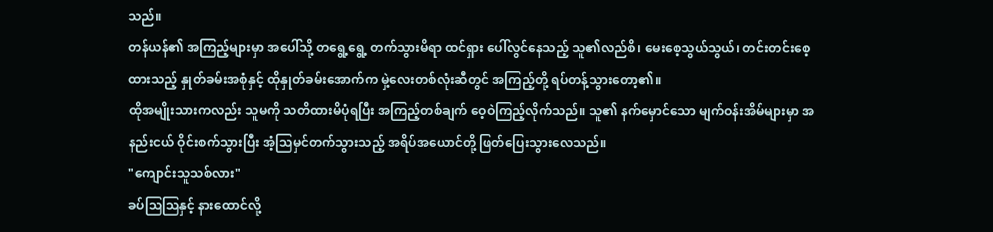သည်။
တန်ယန်၏ အကြည့်များမှာ အပေါ်သို့ တရွေ့ရွေ့ တက်သွားမိရာ ထင်ရှား ပေါ်လွင်နေသည့် သူ၏လည်စိ၊ မေးစေ့သွယ်သွယ်၊ တင်းတင်းစေ့ထားသည့် နှုတ်ခမ်းအစုံနှင့် ထိုနှုတ်ခမ်းအောက်က မှဲ့လေးတစ်လုံးဆီတွင် အကြည့်တို့ ရပ်တန့်သွားတော့၏။
ထိုအမျိုးသားကလည်း သူမကို သတိထားမိပုံရပြီး အကြည့်တစ်ချက် ဝေ့ဝဲကြည့်လိုက်သည်။ သူ၏ နက်မှောင်သော မျက်ဝန်းအိမ်များမှာ အနည်းငယ် ဝိုင်းစက်သွားပြီး အံ့သြမှင်တက်သွားသည့် အရိပ်အယောင်တို့ ဖြတ်ပြေးသွားလေသည်။
"ကျောင်းသူသစ်လား"
ခပ်ဩဩနှင့် နားထောင်လို့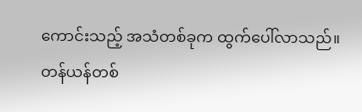ကောင်းသည့် အသံတစ်ခုက ထွက်ပေါ်လာသည်။
တန်ယန်တစ်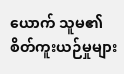ယောက် သူမ၏ စိတ်ကူးယဉ်မှုများ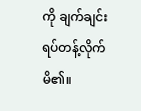ကို ချက်ချင်း ရပ်တန့်လိုက်မိ၏။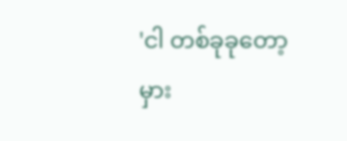'ငါ တစ်ခုခုတော့ မှား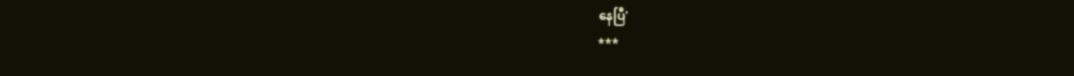နေပြီ'
***